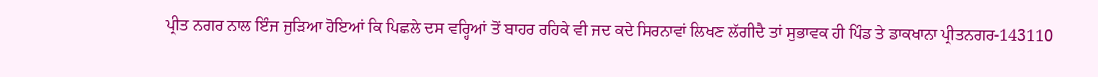ਪ੍ਰੀਤ ਨਗਰ ਨਾਲ ਇੰਜ ਜੁੜਿਆ ਹੋਇਆਂ ਕਿ ਪਿਛਲੇ ਦਸ ਵਰ੍ਹਿਆਂ ਤੋਂ ਬਾਹਰ ਰਹਿਕੇ ਵੀ ਜਦ ਕਦੇ ਸਿਰਨਾਵਾਂ ਲਿਖਣ ਲੱਗੀਦੈ ਤਾਂ ਸੁਭਾਵਕ ਹੀ ਪਿੰਡ ਤੇ ਡਾਕਖਾਨਾ ਪ੍ਰੀਤਨਗਰ-143110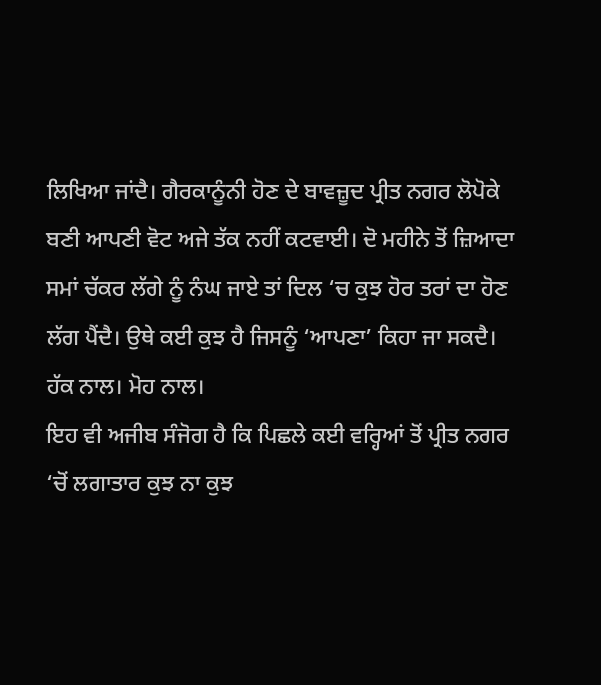ਲਿਖਿਆ ਜਾਂਦੈ। ਗੈਰਕਾਨੂੰਨੀ ਹੋਣ ਦੇ ਬਾਵਜ਼ੂਦ ਪ੍ਰੀਤ ਨਗਰ ਲੋਪੋਕੇ ਬਣੀ ਆਪਣੀ ਵੋਟ ਅਜੇ ਤੱਕ ਨਹੀਂ ਕਟਵਾਈ। ਦੋ ਮਹੀਨੇ ਤੋਂ ਜ਼ਿਆਦਾ ਸਮਾਂ ਚੱਕਰ ਲੱਗੇ ਨੂੰ ਨੰਘ ਜਾਏ ਤਾਂ ਦਿਲ ‘ਚ ਕੁਝ ਹੋਰ ਤਰਾਂ ਦਾ ਹੋਣ ਲੱਗ ਪੈਂਦੈ। ਉਥੇ ਕਈ ਕੁਝ ਹੈ ਜਿਸਨੂੰ ‘ਆਪਣਾ’ ਕਿਹਾ ਜਾ ਸਕਦੈ। ਹੱਕ ਨਾਲ। ਮੋਹ ਨਾਲ।
ਇਹ ਵੀ ਅਜੀਬ ਸੰਜੋਗ ਹੈ ਕਿ ਪਿਛਲੇ ਕਈ ਵਰ੍ਹਿਆਂ ਤੋਂ ਪ੍ਰੀਤ ਨਗਰ ‘ਚੋਂ ਲਗਾਤਾਰ ਕੁਝ ਨਾ ਕੁਝ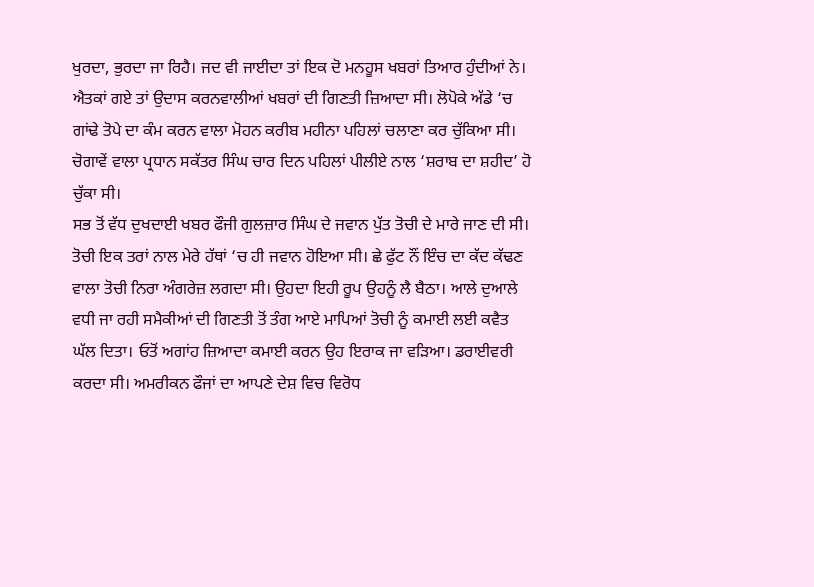ਖੁਰਦਾ, ਭੁਰਦਾ ਜਾ ਰਿਹੈ। ਜਦ ਵੀ ਜਾਈਦਾ ਤਾਂ ਇਕ ਦੋ ਮਨਹੂਸ ਖਬਰਾਂ ਤਿਆਰ ਹੁੰਦੀਆਂ ਨੇ। ਐਤਕਾਂ ਗਏ ਤਾਂ ਉਦਾਸ ਕਰਨਵਾਲੀਆਂ ਖਬਰਾਂ ਦੀ ਗਿਣਤੀ ਜ਼ਿਆਦਾ ਸੀ। ਲੋਪੋਕੇ ਅੱਡੇ ‘ਚ ਗਾਂਢੇ ਤੋਪੇ ਦਾ ਕੰਮ ਕਰਨ ਵਾਲਾ ਮੋਹਨ ਕਰੀਬ ਮਹੀਨਾ ਪਹਿਲਾਂ ਚਲਾਣਾ ਕਰ ਚੁੱਕਿਆ ਸੀ।
ਚੋਗਾਵੇਂ ਵਾਲਾ ਪ੍ਰਧਾਨ ਸਕੱਤਰ ਸਿੰਘ ਚਾਰ ਦਿਨ ਪਹਿਲਾਂ ਪੀਲੀਏ ਨਾਲ ‘ਸ਼ਰਾਬ ਦਾ ਸ਼ਹੀਦ’ ਹੋ ਚੁੱਕਾ ਸੀ।
ਸਭ ਤੋਂ ਵੱਧ ਦੁਖਦਾਈ ਖਬਰ ਫੌਜੀ ਗੁਲਜ਼ਾਰ ਸਿੰਘ ਦੇ ਜਵਾਨ ਪੁੱਤ ਤੋਚੀ ਦੇ ਮਾਰੇ ਜਾਣ ਦੀ ਸੀ। ਤੋਚੀ ਇਕ ਤਰਾਂ ਨਾਲ ਮੇਰੇ ਹੱਥਾਂ ‘ਚ ਹੀ ਜਵਾਨ ਹੋਇਆ ਸੀ। ਛੇ ਫੁੱਟ ਨੌਂ ਇੰਚ ਦਾ ਕੱਦ ਕੱਢਣ ਵਾਲਾ ਤੋਚੀ ਨਿਰਾ ਅੰਗਰੇਜ਼ ਲਗਦਾ ਸੀ। ਉਹਦਾ ਇਹੀ ਰੂਪ ਉਹਨੂੰ ਲੈ ਬੈਠਾ। ਆਲੇ ਦੁਆਲੇ ਵਧੀ ਜਾ ਰਹੀ ਸਮੈਕੀਆਂ ਦੀ ਗਿਣਤੀ ਤੋਂ ਤੰਗ ਆਏ ਮਾਪਿਆਂ ਤੋਚੀ ਨੂੰ ਕਮਾਈ ਲਈ ਕਵੈਤ ਘੱਲ ਦਿਤਾ। ਓਤੋਂ ਅਗਾਂਹ ਜ਼ਿਆਦਾ ਕਮਾਈ ਕਰਨ ਉਹ ਇਰਾਕ ਜਾ ਵੜਿਆ। ਡਰਾਈਵਰੀ ਕਰਦਾ ਸੀ। ਅਮਰੀਕਨ ਫੌਜਾਂ ਦਾ ਆਪਣੇ ਦੇਸ਼ ਵਿਚ ਵਿਰੋਧ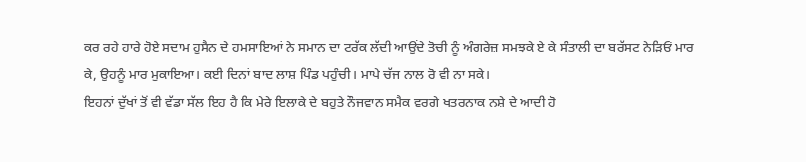ਕਰ ਰਹੇ ਹਾਰੇ ਹੋਏ ਸਦਾਮ ਹੁਸੈਨ ਦੇ ਹਮਸਾਇਆਂ ਨੇ ਸਮਾਨ ਦਾ ਟਰੱਕ ਲੱਦੀ ਆਉਂਦੇ ਤੋਚੀ ਨੂੰ ਅੰਗਰੇਜ਼ ਸਮਝਕੇ ਏ ਕੇ ਸੰਤਾਲੀ ਦਾ ਬਰੱਸਟ ਨੇੜਿਓਂ ਮਾਰ ਕੇ, ਉਹਨੂੰ ਮਾਰ ਮੁਕਾਇਆ। ਕਈ ਦਿਨਾਂ ਬਾਦ ਲਾਸ਼ ਪਿੰਡ ਪਹੁੰਚੀ। ਮਾਪੇ ਚੱਜ ਨਾਲ ਰੋ ਵੀ ਨਾ ਸਕੇ।
ਇਹਨਾਂ ਦੁੱਖਾਂ ਤੋਂ ਵੀ ਵੱਡਾ ਸੱਲ ਇਹ ਹੈ ਕਿ ਮੇਰੇ ਇਲਾਕੇ ਦੇ ਬਹੁਤੇ ਨੌਜਵਾਨ ਸਮੈਕ ਵਰਗੇ ਖਤਰਨਾਕ ਨਸ਼ੇ ਦੇ ਆਦੀ ਹੋ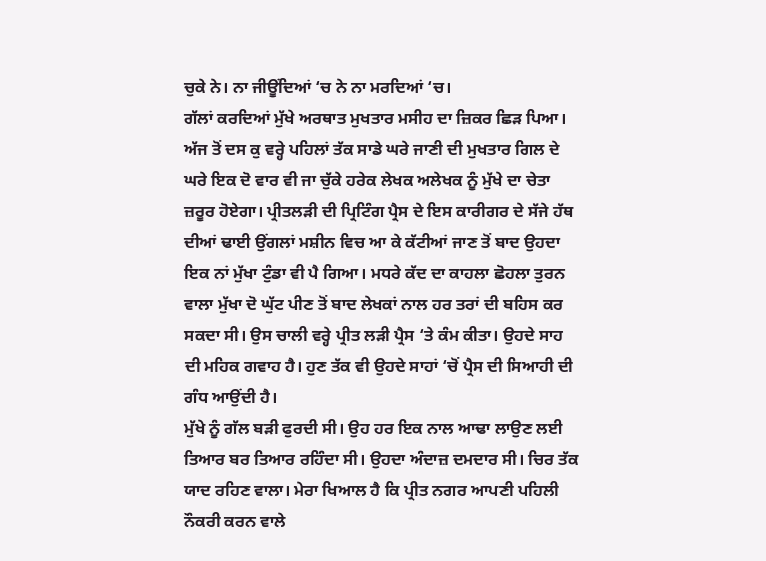ਚੁਕੇ ਨੇ। ਨਾ ਜੀਊਂਦਿਆਂ ‘ਚ ਨੇ ਨਾ ਮਰਦਿਆਂ ‘ਚ।
ਗੱਲਾਂ ਕਰਦਿਆਂ ਮੁੱਖੇ ਅਰਥਾਤ ਮੁਖਤਾਰ ਮਸੀਹ ਦਾ ਜ਼ਿਕਰ ਛਿੜ ਪਿਆ। ਅੱਜ ਤੋਂ ਦਸ ਕੁ ਵਰ੍ਹੇ ਪਹਿਲਾਂ ਤੱਕ ਸਾਡੇ ਘਰੇ ਜਾਣੀ ਦੀ ਮੁਖਤਾਰ ਗਿਲ ਦੇ ਘਰੇ ਇਕ ਦੋ ਵਾਰ ਵੀ ਜਾ ਚੁੱਕੇ ਹਰੇਕ ਲੇਖਕ ਅਲੇਖਕ ਨੂੰ ਮੁੱਖੇ ਦਾ ਚੇਤਾ ਜ਼ਰੂਰ ਹੋਏਗਾ। ਪ੍ਰੀਤਲੜੀ ਦੀ ਪ੍ਰਿਟਿੰਗ ਪ੍ਰੈਸ ਦੇ ਇਸ ਕਾਰੀਗਰ ਦੇ ਸੱਜੇ ਹੱਥ ਦੀਆਂ ਢਾਈ ਉਂਗਲਾਂ ਮਸ਼ੀਨ ਵਿਚ ਆ ਕੇ ਕੱਟੀਆਂ ਜਾਣ ਤੋਂ ਬਾਦ ਉਹਦਾ ਇਕ ਨਾਂ ਮੁੱਖਾ ਟੁੰਡਾ ਵੀ ਪੈ ਗਿਆ। ਮਧਰੇ ਕੱਦ ਦਾ ਕਾਹਲਾ ਛੋਹਲਾ ਤੁਰਨ ਵਾਲਾ ਮੁੱਖਾ ਦੋ ਘੁੱਟ ਪੀਣ ਤੋਂ ਬਾਦ ਲੇਖਕਾਂ ਨਾਲ ਹਰ ਤਰਾਂ ਦੀ ਬਹਿਸ ਕਰ ਸਕਦਾ ਸੀ। ਉਸ ਚਾਲੀ ਵਰ੍ਹੇ ਪ੍ਰੀਤ ਲੜੀ ਪ੍ਰੈਸ ‘ਤੇ ਕੰਮ ਕੀਤਾ। ਉਹਦੇ ਸਾਹ ਦੀ ਮਹਿਕ ਗਵਾਹ ਹੈ। ਹੁਣ ਤੱਕ ਵੀ ਉਹਦੇ ਸਾਹਾਂ ‘ਚੋਂ ਪ੍ਰੈਸ ਦੀ ਸਿਆਹੀ ਦੀ ਗੰਧ ਆਉਂਦੀ ਹੈ।
ਮੁੱਖੇ ਨੂੰ ਗੱਲ ਬੜੀ ਫੁਰਦੀ ਸੀ। ਉਹ ਹਰ ਇਕ ਨਾਲ ਆਢਾ ਲਾਉਣ ਲਈ ਤਿਆਰ ਬਰ ਤਿਆਰ ਰਹਿੰਦਾ ਸੀ। ਉਹਦਾ ਅੰਦਾਜ਼ ਦਮਦਾਰ ਸੀ। ਚਿਰ ਤੱਕ ਯਾਦ ਰਹਿਣ ਵਾਲਾ। ਮੇਰਾ ਖਿਆਲ ਹੈ ਕਿ ਪ੍ਰੀਤ ਨਗਰ ਆਪਣੀ ਪਹਿਲੀ ਨੌਕਰੀ ਕਰਨ ਵਾਲੇ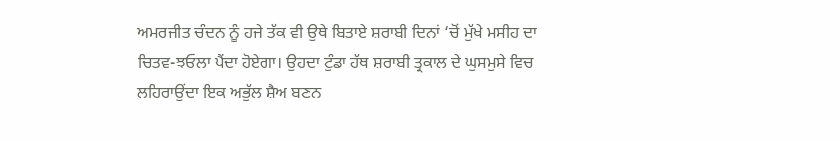ਅਮਰਜੀਤ ਚੰਦਨ ਨੂੰ ਹਜੇ ਤੱਕ ਵੀ ਉਥੇ ਬਿਤਾਏ ਸ਼ਰਾਬੀ ਦਿਨਾਂ ‘ਚੋਂ ਮੁੱਖੇ ਮਸੀਹ ਦਾ ਚਿਤਵ-ਝਓਲਾ ਪੈਂਦਾ ਹੋਏਗਾ। ਉਹਦਾ ਟੁੰਡਾ ਹੱਥ ਸ਼ਰਾਬੀ ਤ੍ਰਕਾਲ ਦੇ ਘੁਸਮੁਸੇ ਵਿਚ ਲਹਿਰਾਉਂਦਾ ਇਕ ਅਭੁੱਲ ਸ਼ੈਅ ਬਣਨ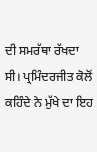ਦੀ ਸਮਰੱਥਾ ਰੱਖਦਾ ਸੀ। ਪ੍ਰਮਿੰਦਰਜੀਤ ਕੋਲੋਂ ਕਹਿੰਦੇ ਨੇ ਮੁੱਖੇ ਦਾ ਇਹ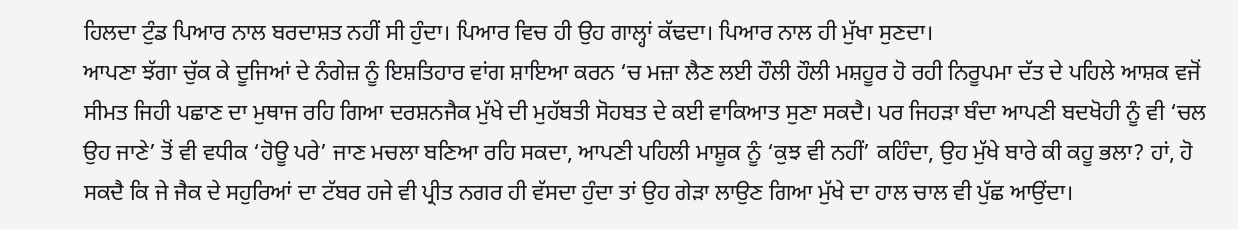ਹਿਲਦਾ ਟੁੰਡ ਪਿਆਰ ਨਾਲ ਬਰਦਾਸ਼ਤ ਨਹੀਂ ਸੀ ਹੁੰਦਾ। ਪਿਆਰ ਵਿਚ ਹੀ ਉਹ ਗਾਲ੍ਹਾਂ ਕੱਢਦਾ। ਪਿਆਰ ਨਾਲ ਹੀ ਮੁੱਖਾ ਸੁਣਦਾ।
ਆਪਣਾ ਝੱਗਾ ਚੁੱਕ ਕੇ ਦੂਜਿਆਂ ਦੇ ਨੰਗੇਜ਼ ਨੂੰ ਇਸ਼ਤਿਹਾਰ ਵਾਂਗ ਸ਼ਾਇਆ ਕਰਨ ‘ਚ ਮਜ਼ਾ ਲੈਣ ਲਈ ਹੌਲੀ ਹੌਲੀ ਮਸ਼ਹੂਰ ਹੋ ਰਹੀ ਨਿਰੂਪਮਾ ਦੱਤ ਦੇ ਪਹਿਲੇ ਆਸ਼ਕ ਵਜੋਂ ਸੀਮਤ ਜਿਹੀ ਪਛਾਣ ਦਾ ਮੁਥਾਜ ਰਹਿ ਗਿਆ ਦਰਸ਼ਨਜੈਕ ਮੁੱਖੇ ਦੀ ਮੁਹੱਬਤੀ ਸੋਹਬਤ ਦੇ ਕਈ ਵਾਕਿਆਤ ਸੁਣਾ ਸਕਦੈ। ਪਰ ਜਿਹੜਾ ਬੰਦਾ ਆਪਣੀ ਬਦਖੋਹੀ ਨੂੰ ਵੀ ‘ਚਲ ਉਹ ਜਾਣੇ’ ਤੋਂ ਵੀ ਵਧੀਕ ‘ਹੋਊ ਪਰੇ’ ਜਾਣ ਮਚਲਾ ਬਣਿਆ ਰਹਿ ਸਕਦਾ, ਆਪਣੀ ਪਹਿਲੀ ਮਾਸ਼ੂਕ ਨੂੰ ‘ਕੁਝ ਵੀ ਨਹੀਂ’ ਕਹਿੰਦਾ, ਉਹ ਮੁੱਖੇ ਬਾਰੇ ਕੀ ਕਹੂ ਭਲਾ? ਹਾਂ, ਹੋ ਸਕਦੈ ਕਿ ਜੇ ਜੈਕ ਦੇ ਸਹੁਰਿਆਂ ਦਾ ਟੱਬਰ ਹਜੇ ਵੀ ਪ੍ਰੀਤ ਨਗਰ ਹੀ ਵੱਸਦਾ ਹੁੰਦਾ ਤਾਂ ਉਹ ਗੇੜਾ ਲਾਉਣ ਗਿਆ ਮੁੱਖੇ ਦਾ ਹਾਲ ਚਾਲ ਵੀ ਪੁੱਛ ਆਉਂਦਾ।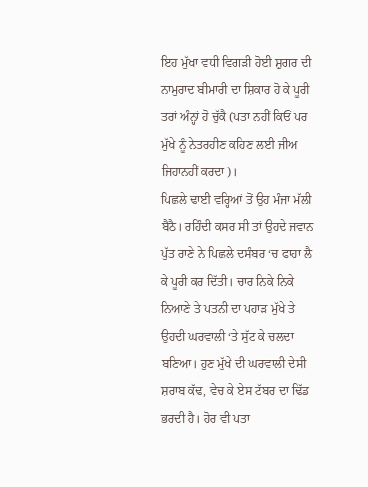ਇਹ ਮੁੱਖਾ ਵਧੀ ਵਿਗੜੀ ਹੋਈ ਸ਼ੁਗਰ ਦੀ ਨਾਮੁਰਾਦ ਬੀਮਾਰੀ ਦਾ ਸ਼ਿਕਾਰ ਹੋ ਕੇ ਪੂਰੀ ਤਰਾਂ ਅੰਨ੍ਹਾਂ ਹੋ ਚੁੱਕੈ (ਪਤਾ ਨਹੀਂ ਕਿਓਂ ਪਰ ਮੁੱਖੇ ਨੂੰ ਨੇਤਰਹੀਣ ਕਹਿਣ ਲਈ ਜੀਅ ਜਿਹਾਨਹੀਂ ਕਰਦਾ)।
ਪਿਛਲੇ ਢਾਈ ਵਰ੍ਹਿਆਂ ਤੋਂ ਉਹ ਮੰਜਾ ਮੱਲੀ ਬੈਠੈ। ਰਹਿੰਦੀ ਕਸਰ ਸੀ ਤਾਂ ਉਹਦੇ ਜਵਾਨ ਪੁੱਤ ਰਾਣੇ ਨੇ ਪਿਛਲੇ ਦਸੰਬਰ ‘ਚ ਫਾਹਾ ਲੈ ਕੇ ਪੂਰੀ ਕਰ ਦਿੱਤੀ। ਚਾਰ ਨਿਕੇ ਨਿਕੇ ਨਿਆਣੇ ਤੇ ਪਤਨੀ ਦਾ ਪਹਾੜ ਮੁੱਖੇ ਤੇ ਉਹਦੀ ਘਰਵਾਲੀ ‘ਤੇ ਸੁੱਟ ਕੇ ਚਲਦਾ ਬਣਿਆ। ਹੁਣ ਮੁੱਖੇ ਦੀ ਘਰਵਾਲੀ ਦੇਸੀ ਸ਼ਰਾਬ ਕੱਢ, ਵੇਚ ਕੇ ਏਸ ਟੱਬਰ ਦਾ ਢਿੱਡ ਭਰਦੀ ਹੈ। ਹੋਰ ਵੀ ਪਤਾ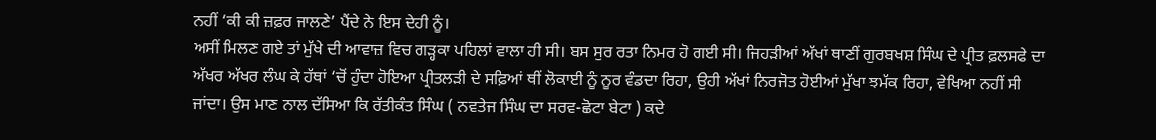ਨਹੀਂ ‘ਕੀ ਕੀ ਜ਼ਫ਼ਰ ਜਾਲਣੇ’ ਪੈਂਦੇ ਨੇ ਇਸ ਦੇਹੀ ਨੂੰ।
ਅਸੀਂ ਮਿਲਣ ਗਏ ਤਾਂ ਮੁੱਖੇ ਦੀ ਆਵਾਜ਼ ਵਿਚ ਗੜ੍ਹਕਾ ਪਹਿਲਾਂ ਵਾਲਾ ਹੀ ਸੀ। ਬਸ ਸੁਰ ਰਤਾ ਨਿਮਰ ਹੋ ਗਈ ਸੀ। ਜਿਹੜੀਆਂ ਅੱਖਾਂ ਥਾਣੀਂ ਗੁਰਬਖਸ਼ ਸਿੰਘ ਦੇ ਪ੍ਰੀਤ ਫ਼ਲਸਫੇ ਦਾ ਅੱਖਰ ਅੱਖਰ ਲੰਘ ਕੇ ਹੱਥਾਂ ‘ਚੋਂ ਹੁੰਦਾ ਹੋਇਆ ਪ੍ਰੀਤਲੜੀ ਦੇ ਸਫ਼ਿਆਂ ਥੀਂ ਲੋਕਾਈ ਨੂੰ ਨੂਰ ਵੰਡਦਾ ਰਿਹਾ, ਉਹੀ ਅੱਖਾਂ ਨਿਰਜੋਤ ਹੋਈਆਂ ਮੁੱਖਾ ਝਮੱਕ ਰਿਹਾ, ਵੇਖਿਆ ਨਹੀਂ ਸੀ ਜਾਂਦਾ। ਉਸ ਮਾਣ ਨਾਲ ਦੱਸਿਆ ਕਿ ਰੱਤੀਕੰਤ ਸਿੰਘ ( ਨਵਤੇਜ ਸਿੰਘ ਦਾ ਸਰਵ-ਛੋਟਾ ਬੇਟਾ ) ਕਦੇ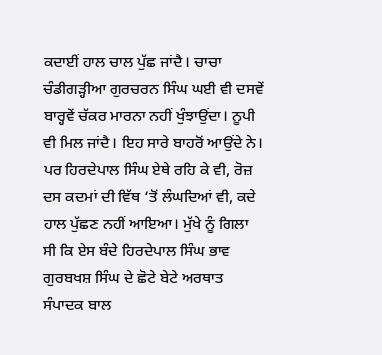ਕਦਾਈਂ ਹਾਲ ਚਾਲ ਪੁੱਛ ਜਾਂਦੈ। ਚਾਚਾ ਚੰਡੀਗੜ੍ਹੀਆ ਗੁਰਚਰਨ ਸਿੰਘ ਘਈ ਵੀ ਦਸਵੇਂ ਬਾਰ੍ਹਵੇਂ ਚੱਕਰ ਮਾਰਨਾ ਨਹੀਂ ਖੁੰਝਾਉਂਦਾ। ਨੂਪੀ ਵੀ ਮਿਲ ਜਾਂਦੈ। ਇਹ ਸਾਰੇ ਬਾਹਰੋਂ ਆਉਂਦੇ ਨੇ। ਪਰ ਹਿਰਦੇਪਾਲ ਸਿੰਘ ਏਥੇ ਰਹਿ ਕੇ ਵੀ, ਰੋਜ਼ ਦਸ ਕਦਮਾਂ ਦੀ ਵਿੱਥ ‘ਤੋਂ ਲੰਘਦਿਆਂ ਵੀ, ਕਦੇ ਹਾਲ ਪੁੱਛਣ ਨਹੀਂ ਆਇਆ। ਮੁੱਖੇ ਨੂੰ ਗਿਲਾ ਸੀ ਕਿ ਏਸ ਬੰਦੇ ਹਿਰਦੇਪਾਲ ਸਿੰਘ ਭਾਵ ਗੁਰਬਖਸ਼ ਸਿੰਘ ਦੇ ਛੋਟੇ ਬੇਟੇ ਅਰਥਾਤ ਸੰਪਾਦਕ ਬਾਲ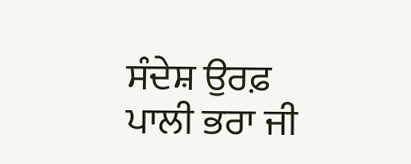ਸੰਦੇਸ਼ ਉਰਫ਼ ਪਾਲੀ ਭਰਾ ਜੀ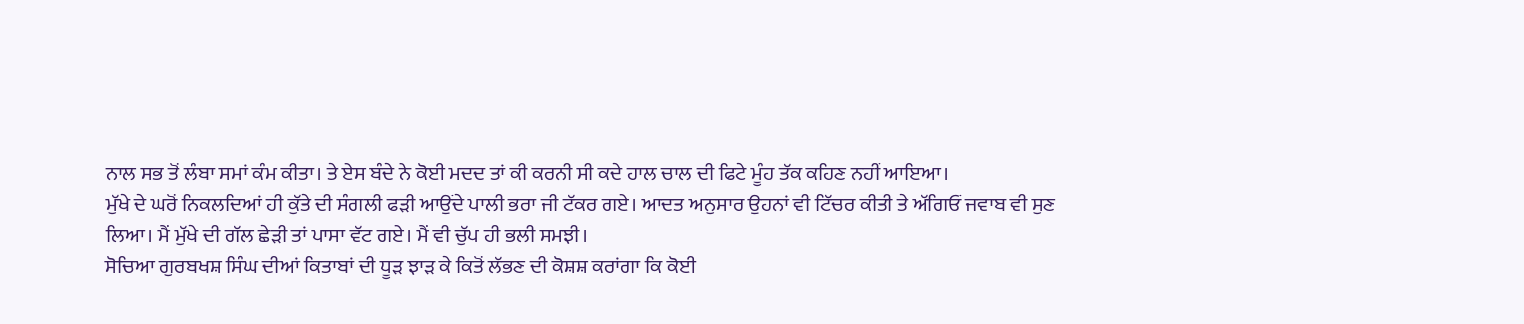ਨਾਲ ਸਭ ਤੋਂ ਲੰਬਾ ਸਮਾਂ ਕੰਮ ਕੀਤਾ। ਤੇ ਏਸ ਬੰਦੇ ਨੇ ਕੋਈ ਮਦਦ ਤਾਂ ਕੀ ਕਰਨੀ ਸੀ ਕਦੇ ਹਾਲ ਚਾਲ ਦੀ ਫਿਟੇ ਮੂੰਹ ਤੱਕ ਕਹਿਣ ਨਹੀਂ ਆਇਆ।
ਮੁੱਖੇ ਦੇ ਘਰੋਂ ਨਿਕਲਦਿਆਂ ਹੀ ਕੁੱਤੇ ਦੀ ਸੰਗਲੀ ਫੜੀ ਆਉਂਦੇ ਪਾਲੀ ਭਰਾ ਜੀ ਟੱਕਰ ਗਏ। ਆਦਤ ਅਨੁਸਾਰ ਉਹਨਾਂ ਵੀ ਟਿੱਚਰ ਕੀਤੀ ਤੇ ਅੱਗਿਓਂ ਜਵਾਬ ਵੀ ਸੁਣ ਲਿਆ। ਮੈਂ ਮੁੱਖੇ ਦੀ ਗੱਲ ਛੇੜੀ ਤਾਂ ਪਾਸਾ ਵੱਟ ਗਏ। ਮੈਂ ਵੀ ਚੁੱਪ ਹੀ ਭਲੀ ਸਮਝੀ।
ਸੋਚਿਆ ਗੁਰਬਖਸ਼ ਸਿੰਘ ਦੀਆਂ ਕਿਤਾਬਾਂ ਦੀ ਧੂੜ ਝਾੜ ਕੇ ਕਿਤੋਂ ਲੱਭਣ ਦੀ ਕੋਸ਼ਸ਼ ਕਰਾਂਗਾ ਕਿ ਕੋਈ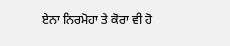ਏਨਾ ਨਿਰਮੋਹਾ ਤੇ ਕੋਰਾ ਵੀ ਹੋ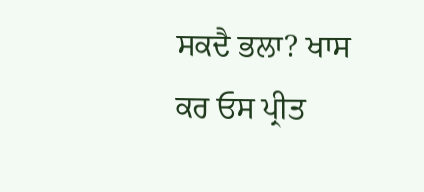ਸਕਦੈ ਭਲਾ? ਖਾਸ ਕਰ ਓਸ ਪ੍ਰੀਤ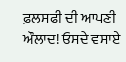ਫ਼ਲਸਫੀ ਦੀ ਆਪਣੀ ਔਲਾਦ! ਓਸਦੇ ਵਸਾਏ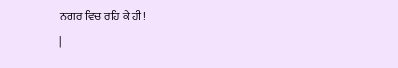ਨਗਰ ਵਿਚ ਰਹਿ ਕੇ ਹੀ!
|